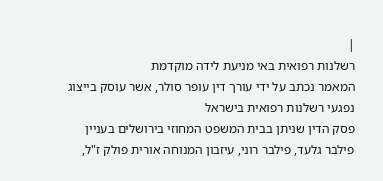|
רשלנות רפואית באי מניעת לידה מוקדמת
המאמר נכתב על ידי עורך דין עופר סולר, אשר עוסק בייצוג נפגעי רשלנות רפואית בישראל
פסק הדין שניתן בבית המשפט המחוזי בירושלים בעניין פילבר גלעד, פילבר רוני, עיזבון המנוחה אורית פולק ז"ל,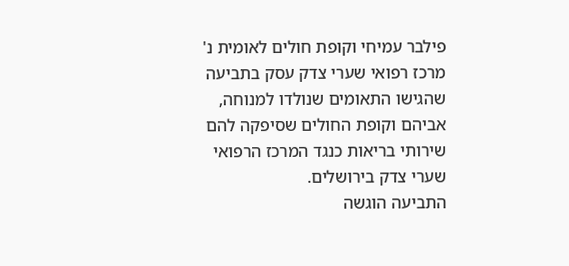פילבר עמיחי וקופת חולים לאומית נ' מרכז רפואי שערי צדק עסק בתביעה שהגישו התאומים שנולדו למנוחה, אביהם וקופת החולים שסיפקה להם שירותי בריאות כנגד המרכז הרפואי שערי צדק בירושלים.
התביעה הוגשה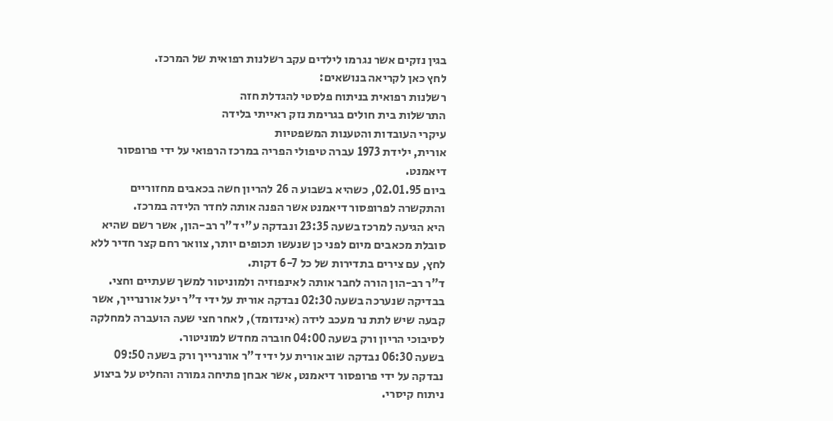בגין נזקים אשר נגרמו לילדים עקב רשלנות רפואית של המרכז.
לחץ כאן לקריאה בנושאים:
רשלנות רפואית בניתוח פלסטי להגדלת חזה
התרשלות בית חולים בגרימת נזק ראייתי בלידה
עיקרי העובדות והטענות המשפטיות
אורית, ילידת 1973 עברה טיפולי הפריה במרכז הרפואי על ידי פרופסור דיאמנט.
ביום 02.01.95, כשהיא בשבוע ה 26 להריון חשה בכאבים מחזוריים והתקשרה לפרופסור דיאמנט אשר הפנה אותה לחדר הלידה במרכז.
היא הגיעה למרכז בשעה 23:35 ונבדקה ע"י ד"ר רב-הון, אשר רשם שהיא סובלת מכאבים מיום לפני כן שנעשו תכופים יותר, צוואר רחם קצר חדיר ללא לחץ, עם צירים בתדירות של כל 6-7 דקות.
ד"ר רב-הון הורה לחבר אותה לאינפוזיה ולמוניטור למשך שעתיים וחצי.
בבדיקה שנערכה בשעה 02:30 נבדקה אורית על ידי ד"ר יעל אורנרייך, אשר קבעה שיש לתת נר מעכב לידה (אינדומד), לאחר חצי שעה הועברה למחלקה לסיבוכי הריון ורק בשעה 04:00 חוברה מחדש למוניטור.
בשעה 06:30 נבדקה שוב אורית על ידי ד"ר אורנרייך ורק בשעה 09:50 נבדקה על ידי פרופסור דיאמנט, אשר אבחן פתיחה גמורה והחליט על ביצוע ניתוח קיסרי.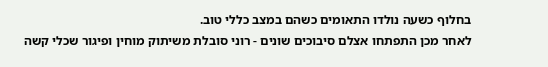בחלוף כשעה נולדו התאומים כשהם במצב כללי טוב.
לאחר מכן התפתחו אצלם סיבוכים שונים - רוני סובלת משיתוק מוחין ופיגור שכלי קשה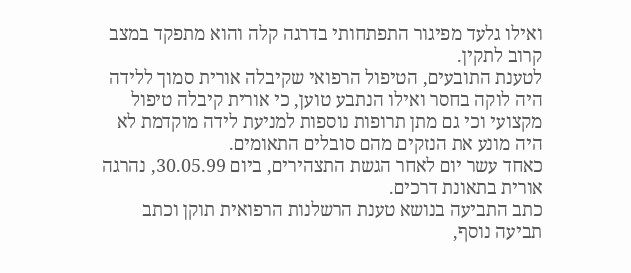ואילו גלעד מפיגור התפתחותי בדרגה קלה והוא מתפקד במצב קרוב לתקין.
לטענת התובעים, הטיפול הרפואי שקיבלה אורית סמוך ללידה היה לוקה בחסר ואילו הנתבע טוען, כי אורית קיבלה טיפול מקצועי וכי גם מתן תרופות נוספות למניעת לידה מוקדמת לא היה מונע את הנזקים מהם סובלים התאומים.
כאחד עשר יום לאחר הגשת התצהירים, ביום 30.05.99, נהרגה אורית בתאונת דרכים.
כתב התביעה בנושא טענת הרשלנות הרפואית תוקן וכתב תביעה נוסף,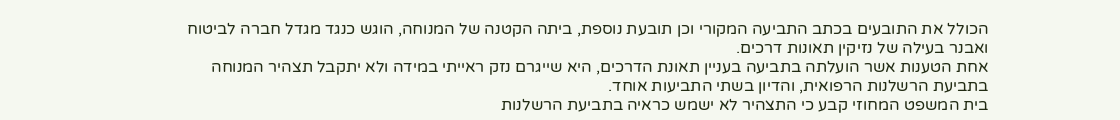הכולל את התובעים בכתב התביעה המקורי וכן תובעת נוספת, ביתה הקטנה של המנוחה, הוגש כנגד מגדל חברה לביטוח ואבנר בעילה של נזיקין תאונות דרכים.
אחת הטענות אשר הועלתה בתביעה בעניין תאונת הדרכים, היא שייגרם נזק ראייתי במידה ולא יתקבל תצהיר המנוחה בתביעת הרשלנות הרפואית, והדיון בשתי התביעות אוחד.
בית המשפט המחוזי קבע כי התצהיר לא ישמש כראיה בתביעת הרשלנות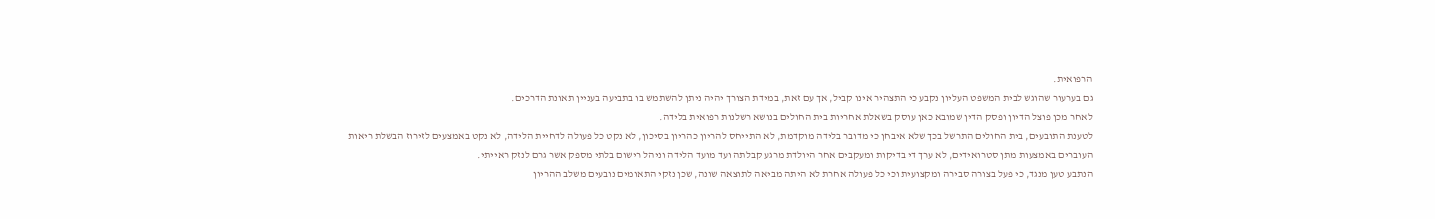הרפואית.
גם בערעור שהוגש לבית המשפט העליון נקבע כי התצהיר אינו קביל, אך עם זאת, במידת הצורך יהיה ניתן להשתמש בו בתביעה בעניין תאונת הדרכים.
לאחר מכן פוצל הדיון ופסק הדין שמובא כאן עוסק בשאלת אחריות בית החולים בנושא רשלנות רפואית בלידה.
לטענת התובעים, בית החולים התרשל בכך שלא איבחן כי מדובר בלידה מוקדמת, לא התייחס להריון כהריון בסיכון, לא נקט כל פעולה לדחיית הלידה, לא נקט באמצעים לזירוז הבשלת ריאות העוברים באמצעות מתן סטרואידים, לא ערך די בדיקות ומעקבים אחר היולדת מרגע קבלתה ועד מועד הלידה וניהל רישום בלתי מספק אשר גרם לנזק ראייתי.
הנתבע טען מנגד, כי פעל בצורה סבירה ומקצועית וכי כל פעולה אחרת לא היתה מביאה לתוצאה שונה, שכן נזקי התאומים נובעים משלב ההריון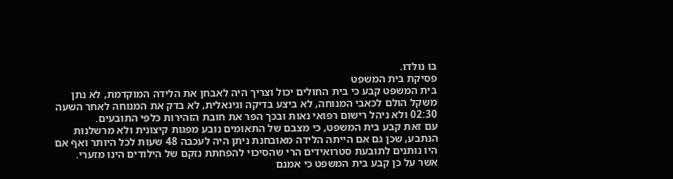בו נולדו.
פסיקת בית המשפט
בית המשפט קבע כי בית החולים יכול וצריך היה לאבחן את הלידה המוקדמת, לא נתן משקל הולם לכאבי המנוחה, לא ביצע בדיקה וגינאלית, לא בדק את המנוחה לאחר השעה 02:30 ולא ניהל רישום רפואי נאות ובכך הפר את חובת הזהירות כלפי התובעים.
עם זאת קבע בית המשפט, כי מצבם של התאומים נובע מפגות קיצונית ולא מרשלנות הנתבע, שכן גם אם הייתה הלידה מאובחנת ניתן היה לעכבה 48 שעות לכל היותר ואף אם היו נותנים לתובעת סטרואידים הרי שהסיכוי להפחתת נזקם של הילודים הינו מזערי.
אשר על כן קבע בית המשפט כי אמנם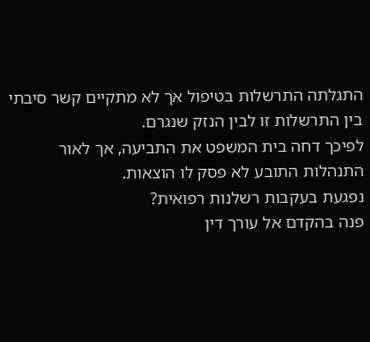התגלתה התרשלות בטיפול אך לא מתקיים קשר סיבתי בין התרשלות זו לבין הנזק שנגרם.
לפיכך דחה בית המשפט את התביעה, אך לאור התנהלות התובע לא פסק לו הוצאות.
נפגעת בעקבות רשלנות רפואית?
פנה בהקדם אל עורך דין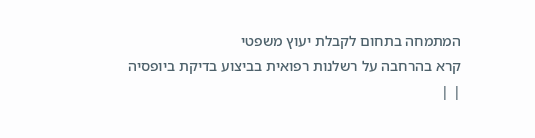המתמחה בתחום לקבלת יעוץ משפטי
קרא בהרחבה על רשלנות רפואית בביצוע בדיקת ביופסיה
| |